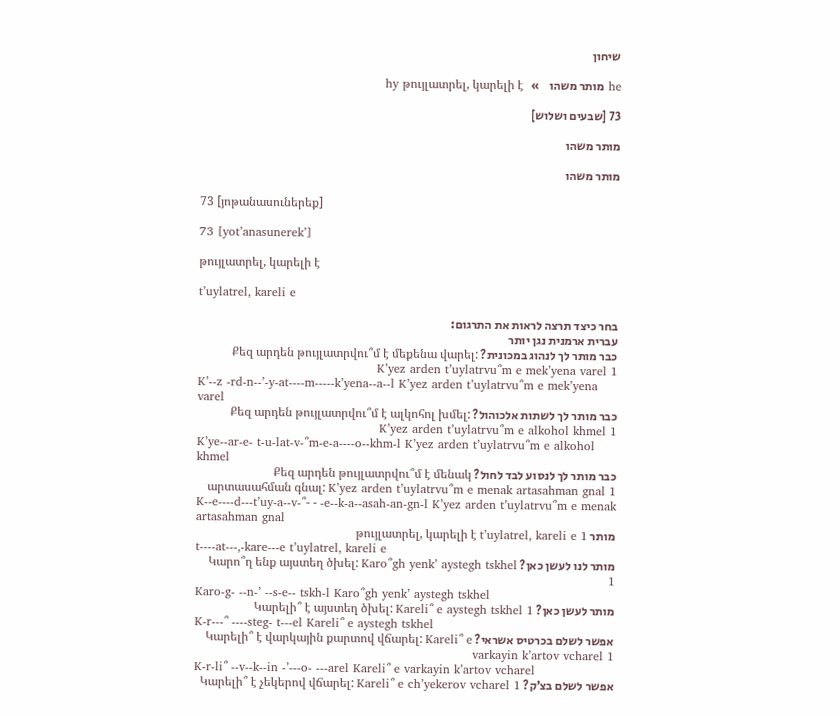שיחון

he מותר משהו    »   hy թույլատրել, կարելի է

73 [שבעים ושלוש]

מותר משהו

מותר משהו

73 [յոթանասուներեք]

73 [yot’anasunerek’]

թույլատրել, կարելի է

t’uylatrel, kareli e

בחר כיצד תרצה לראות את התרגום:
עברית ארמנית נגן יותר
כבר מותר לך לנהוג במכונית? Քեզ արդեն թույլատրվու՞մ է մեքենա վարել: K’yez arden t’uylatrvu՞m e mek’yena varel 1
K’--z -rd-n--’-y-at----m-----k’yena--a--l K’yez arden t’uylatrvu՞m e mek’yena varel
כבר מותר לך לשתות אלכוהול? Քեզ արդեն թույլատրվու՞մ է ալկոհոլ խմել: K’yez arden t’uylatrvu՞m e alkohol khmel 1
K’ye--ar-e- t-u-lat-v-՞m-e-a----o--khm-l K’yez arden t’uylatrvu՞m e alkohol khmel
כבר מותר לך לנסוע לבד לחול? Քեզ արդեն թույլատրվու՞մ է մենակ արտասահման գնալ: K’yez arden t’uylatrvu՞m e menak artasahman gnal 1
K--e----d---t’uy-a--v-՞- - -e--k-a--asah-an-gn-l K’yez arden t’uylatrvu՞m e menak artasahman gnal
מותר թույլատրել, կարելի է t’uylatrel, kareli e 1
t----at---,-kare---e t’uylatrel, kareli e
מותר לנו לעשן כאן? Կարո՞ղ ենք այստեղ ծխել: Karo՞gh yenk’ aystegh tskhel 1
Karo-g- --n-’ --s-e-- tskh-l Karo՞gh yenk’ aystegh tskhel
מותר לעשן כאן? Կարելի՞ է այստեղ ծխել: Kareli՞ e aystegh tskhel 1
K-r---՞ ----steg- t---el Kareli՞ e aystegh tskhel
אפשר לשלם בכרטיס אשראי? Կարելի՞ է վարկային քարտով վճարել: Kareli՞ e varkayin k’artov vcharel 1
K-r-li՞ --v--k--in -’---o- ---arel Kareli՞ e varkayin k’artov vcharel
אפשר לשלם בצ’ק? Կարելի՞ է չեկերով վճարել: Kareli՞ e ch’yekerov vcharel 1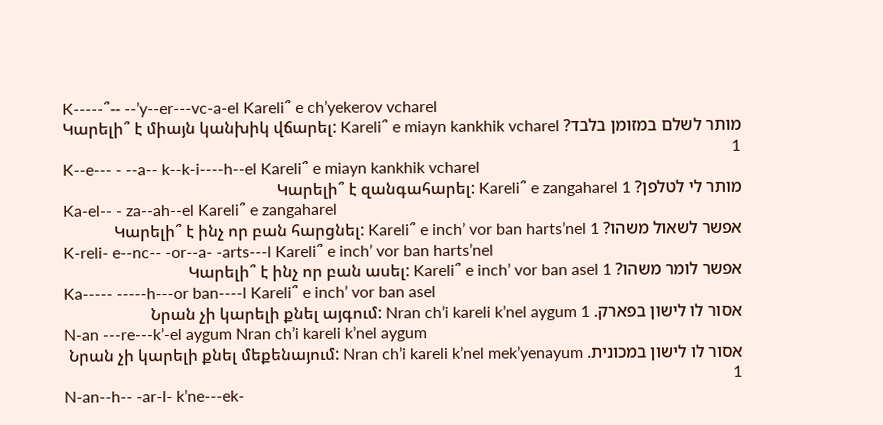K-----՞-- --’y--er---vc-a-el Kareli՞ e ch’yekerov vcharel
מותר לשלם במזומן בלבד? Կարելի՞ է միայն կանխիկ վճարել: Kareli՞ e miayn kankhik vcharel 1
K--e--- - --a-- k--k-i----h--el Kareli՞ e miayn kankhik vcharel
מותר לי לטלפן? Կարելի՞ է զանգահարել: Kareli՞ e zangaharel 1
Ka-el-- - za--ah--el Kareli՞ e zangaharel
אפשר לשאול משהו? Կարելի՞ է ինչ որ բան հարցնել: Kareli՞ e inch’ vor ban harts’nel 1
K-reli- e--nc-- -or--a- -arts---l Kareli՞ e inch’ vor ban harts’nel
אפשר לומר משהו? Կարելի՞ է ինչ որ բան ասել: Kareli՞ e inch’ vor ban asel 1
Ka----- -----h---or ban----l Kareli՞ e inch’ vor ban asel
אסור לו לישון בפארק. Նրան չի կարելի քնել այգում: Nran ch’i kareli k’nel aygum 1
N-an ---re---k’-el aygum Nran ch’i kareli k’nel aygum
אסור לו לישון במכונית. Նրան չի կարելի քնել մեքենայում: Nran ch’i kareli k’nel mek’yenayum 1
N-an--h-- -ar-l- k’ne---ek-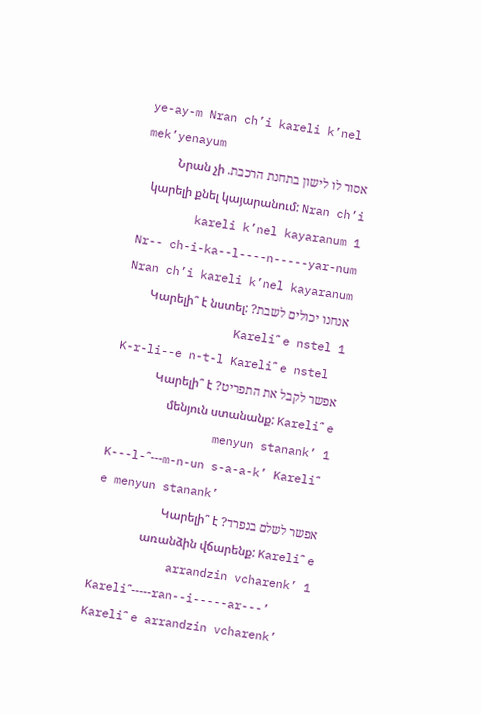ye-ay-m Nran ch’i kareli k’nel mek’yenayum
אסור לו לישון בתחנת הרכבת. Նրան չի կարելի քնել կայարանում: Nran ch’i kareli k’nel kayaranum 1
Nr-- ch-i-ka--l----n-----yar-num Nran ch’i kareli k’nel kayaranum
אנחנו יכולים לשבת? Կարելի՞ է նստել: Kareli՞ e nstel 1
K-r-li--e n-t-l Kareli՞ e nstel
אפשר לקבל את התפריט? Կարելի՞ է մենյուն ստանանք: Kareli՞ e menyun stanank’ 1
K---l-՞---m-n-un s-a-a-k’ Kareli՞ e menyun stanank’
אפשר לשלם בנפרד? Կարելի՞ է առանձին վճարենք: Kareli՞ e arrandzin vcharenk’ 1
Kareli՞-----ran--i-----ar---’ Kareli՞ e arrandzin vcharenk’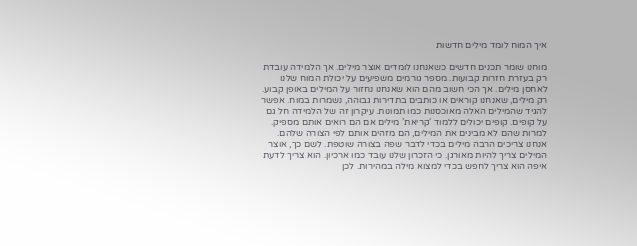איך המוח לומד מילים חדשות

מוחנו שומר תכנים חדשים כשאנחנו לומדים אוצר מילים. אך הלמידה עובדת רק בעזרת חזרות קבועות. מספר גורמים משפיעים על יכולת המוח שלנו לאחסן מילים. אך הכי חשוב מהם הוא שאנחנו נחזור על המילים באופן קבוע. רק מילים, שאנחנו קוראים או כותבים בתדירות גבוהה, נשמרות במוח. אפשר להגיד שהמילים האלה מאוכסנות כמו תמונות. עיקרון זה של הלמידה חל גם על קופים. קופים יכולים ללמוד ‘קריאת’ מילים אם הם רואים אותם מספיק. למרות שהם לא מבינים את המילים, הם מזהים אותם לפי הצורה שלהם. אנחנו צריכים הרבה מילים בכדי לדבר שפה בצורה שוטפת. לשם כך, אוצר המילים צריך להיות מאורגן. כי הזכרון שלנו עובד כמו ארכיון. הוא צריך לדעת איפה הוא צריך לחפש בכדי למצוא מילה במהירות. לכן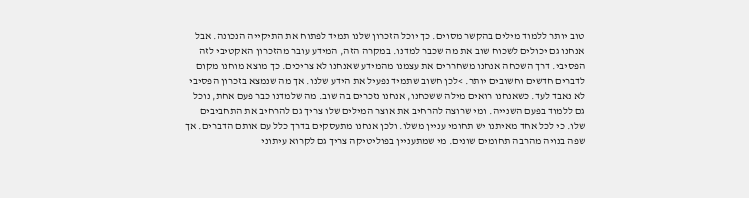טוב יותר ללמוד מילים בהקשר מסוים. כך יוכל הזכרון שלנו תמיד לפתוח את התיקייה הנכונה. אבל אנחנו גם יכולים לשכוח שוב את מה שכבר למדנו. במקרה הזה, המידע עובר מהזכרון האקטיבי לזה הפסיבי. דרך השכחה אנחנו משחררים את עצמנו מהמידע שאנחנו לא צריכים. כך מוצא מוחנו מקום לדברים חדשים וחשובים יותר. >לכן חשוב שתמיד נפעיל את הידע שלנו. אך מה שנמצא בזכרון הפסיבי לא נאבד לעד. כשאנחנו רואים מילה ששכחנו, אנחנו נזכרים בה שוב. מה שלמדנו כבר פעם אחת, נוכל גם ללמוד בפעם השנייה. ומי שרוצה להרחיב את אוצר המילים שלו צריך גם להרחיב את התחביבים שלו. כי לכל אחד מאיתנו יש תחומי עניין משלו. ולכן אנחנו מתעסקים בדרך כלל עם אותם הדברים. אך שפה בנויה מהרבה תחומים שונים. מי שמתעניין בפוליטיקה צריך גם לקרוא עיתוני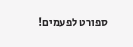ספורט לפעמים!